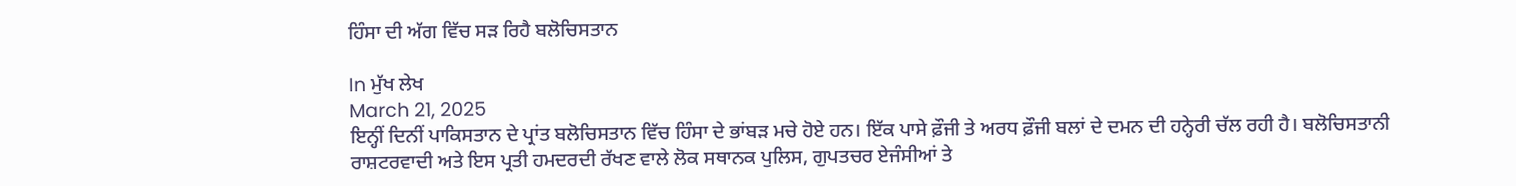ਹਿੰਸਾ ਦੀ ਅੱਗ ਵਿੱਚ ਸੜ ਰਿਹੈ ਬਲੋਚਿਸਤਾਨ

In ਮੁੱਖ ਲੇਖ
March 21, 2025
ਇਨ੍ਹੀਂ ਦਿਨੀਂ ਪਾਕਿਸਤਾਨ ਦੇ ਪ੍ਰਾਂਤ ਬਲੋਚਿਸਤਾਨ ਵਿੱਚ ਹਿੰਸਾ ਦੇ ਭਾਂਬੜ ਮਚੇ ਹੋਏ ਹਨ। ਇੱਕ ਪਾਸੇ ਫ਼ੌਜੀ ਤੇ ਅਰਧ ਫ਼ੌਜੀ ਬਲਾਂ ਦੇ ਦਮਨ ਦੀ ਹਨ੍ਹੇਰੀ ਚੱਲ ਰਹੀ ਹੈ। ਬਲੋਚਿਸਤਾਨੀ ਰਾਸ਼ਟਰਵਾਦੀ ਅਤੇ ਇਸ ਪ੍ਰਤੀ ਹਮਦਰਦੀ ਰੱਖਣ ਵਾਲੇ ਲੋਕ ਸਥਾਨਕ ਪੁਲਿਸ, ਗੁਪਤਚਰ ਏਜੰਸੀਆਂ ਤੇ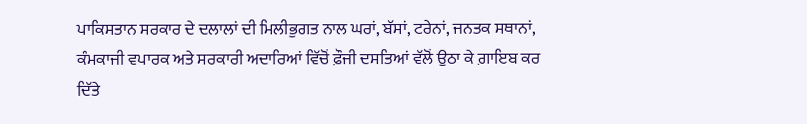ਪਾਕਿਸਤਾਨ ਸਰਕਾਰ ਦੇ ਦਲਾਲਾਂ ਦੀ ਮਿਲੀਭੁਗਤ ਨਾਲ ਘਰਾਂ, ਬੱਸਾਂ, ਟਰੇਨਾਂ, ਜਨਤਕ ਸਥਾਨਾਂ, ਕੰਮਕਾਜੀ ਵਪਾਰਕ ਅਤੇ ਸਰਕਾਰੀ ਅਦਾਰਿਆਂ ਵਿੱਚੋਂ ਫ਼ੌਜੀ ਦਸਤਿਆਂ ਵੱਲੋਂ ਉਠਾ ਕੇ ਗ਼ਾਇਬ ਕਰ ਦਿੱਤੇ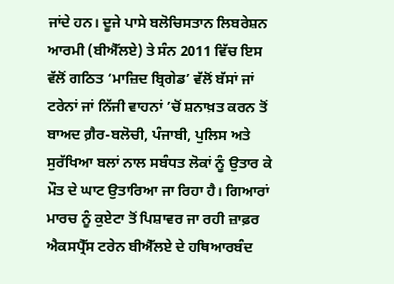ਜਾਂਦੇ ਹਨ। ਦੂਜੇ ਪਾਸੇ ਬਲੋਚਿਸਤਾਨ ਲਿਬਰੇਸ਼ਨ ਆਰਮੀ (ਬੀਐੱਲਏ) ਤੇ ਸੰਨ 2011 ਵਿੱਚ ਇਸ ਵੱਲੋਂ ਗਠਿਤ ‘ਮਾਜ਼ਿਦ ਬ੍ਰਿਗੇਡ’ ਵੱਲੋਂ ਬੱਸਾਂ ਜਾਂ ਟਰੇਨਾਂ ਜਾਂ ਨਿੱਜੀ ਵਾਹਨਾਂ ’ਚੋਂ ਸ਼ਨਾਖ਼ਤ ਕਰਨ ਤੋਂ ਬਾਅਦ ਗ਼ੈਰ-ਬਲੋਚੀ, ਪੰਜਾਬੀ, ਪੁਲਿਸ ਅਤੇ ਸੁਰੱਖਿਆ ਬਲਾਂ ਨਾਲ ਸਬੰਧਤ ਲੋਕਾਂ ਨੂੰ ਉਤਾਰ ਕੇ ਮੌਤ ਦੇ ਘਾਟ ਉਤਾਰਿਆ ਜਾ ਰਿਹਾ ਹੈ। ਗਿਆਰਾਂ ਮਾਰਚ ਨੂੰ ਕੁਏਟਾ ਤੋਂ ਪਿਸ਼ਾਵਰ ਜਾ ਰਹੀ ਜ਼ਾਫ਼ਰ ਐਕਸਪ੍ਰੈੱਸ ਟਰੇਨ ਬੀਐੱਲਏ ਦੇ ਹਥਿਆਰਬੰਦ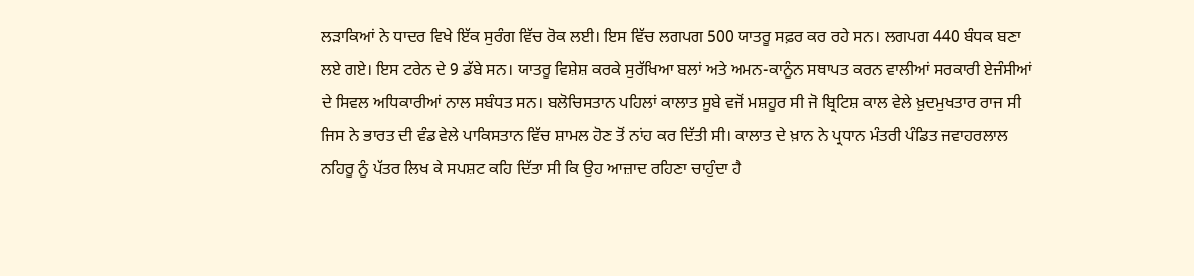ਲੜਾਕਿਆਂ ਨੇ ਧਾਦਰ ਵਿਖੇ ਇੱਕ ਸੁਰੰਗ ਵਿੱਚ ਰੋਕ ਲਈ। ਇਸ ਵਿੱਚ ਲਗਪਗ 500 ਯਾਤਰੂ ਸਫ਼ਰ ਕਰ ਰਹੇ ਸਨ। ਲਗਪਗ 440 ਬੰਧਕ ਬਣਾ ਲਏ ਗਏ। ਇਸ ਟਰੇਨ ਦੇ 9 ਡੱਬੇ ਸਨ। ਯਾਤਰੂ ਵਿਸ਼ੇਸ਼ ਕਰਕੇ ਸੁਰੱਖਿਆ ਬਲਾਂ ਅਤੇ ਅਮਨ-ਕਾਨੂੰਨ ਸਥਾਪਤ ਕਰਨ ਵਾਲੀਆਂ ਸਰਕਾਰੀ ਏਜੰਸੀਆਂ ਦੇ ਸਿਵਲ ਅਧਿਕਾਰੀਆਂ ਨਾਲ ਸਬੰਧਤ ਸਨ। ਬਲੋਚਿਸਤਾਨ ਪਹਿਲਾਂ ਕਾਲਾਤ ਸੂਬੇ ਵਜੋਂ ਮਸ਼ਹੂਰ ਸੀ ਜੋ ਬ੍ਰਿਟਿਸ਼ ਕਾਲ ਵੇਲੇ ਖ਼ੁਦਮੁਖਤਾਰ ਰਾਜ ਸੀ ਜਿਸ ਨੇ ਭਾਰਤ ਦੀ ਵੰਡ ਵੇਲੇ ਪਾਕਿਸਤਾਨ ਵਿੱਚ ਸ਼ਾਮਲ ਹੋਣ ਤੋਂ ਨਾਂਹ ਕਰ ਦਿੱਤੀ ਸੀ। ਕਾਲਾਤ ਦੇ ਖ਼ਾਨ ਨੇ ਪ੍ਰਧਾਨ ਮੰਤਰੀ ਪੰਡਿਤ ਜਵਾਹਰਲਾਲ ਨਹਿਰੂ ਨੂੰ ਪੱਤਰ ਲਿਖ ਕੇ ਸਪਸ਼ਟ ਕਹਿ ਦਿੱਤਾ ਸੀ ਕਿ ਉਹ ਆਜ਼ਾਦ ਰਹਿਣਾ ਚਾਹੁੰਦਾ ਹੈ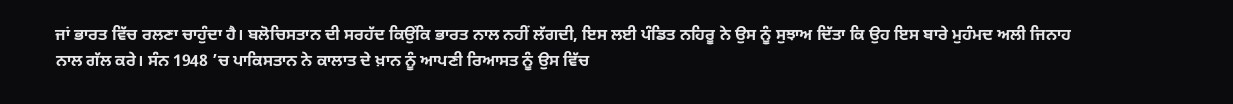ਜਾਂ ਭਾਰਤ ਵਿੱਚ ਰਲਣਾ ਚਾਹੁੰਦਾ ਹੈ। ਬਲੋਚਿਸਤਾਨ ਦੀ ਸਰਹੱਦ ਕਿਉਂਕਿ ਭਾਰਤ ਨਾਲ ਨਹੀਂ ਲੱਗਦੀ, ਇਸ ਲਈ ਪੰਡਿਤ ਨਹਿਰੂ ਨੇ ਉਸ ਨੂੰ ਸੁਝਾਅ ਦਿੱਤਾ ਕਿ ਉਹ ਇਸ ਬਾਰੇ ਮੁਹੰਮਦ ਅਲੀ ਜਿਨਾਹ ਨਾਲ ਗੱਲ ਕਰੇ। ਸੰਨ 1948 ’ਚ ਪਾਕਿਸਤਾਨ ਨੇ ਕਾਲਾਤ ਦੇ ਖ਼ਾਨ ਨੂੰ ਆਪਣੀ ਰਿਆਸਤ ਨੂੰ ਉਸ ਵਿੱਚ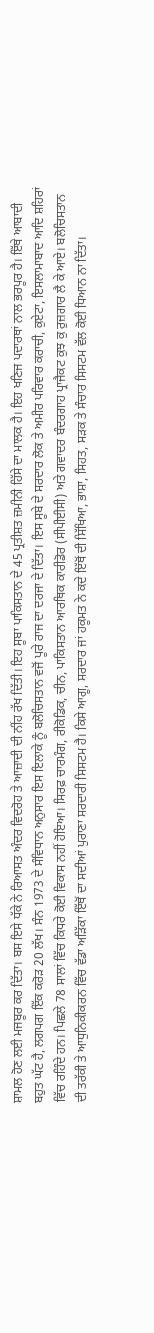ਸ਼ਾਮਲ ਹੋਣ ਲਈ ਮਜਬੂਰ ਕਰ ਦਿੱਤਾ। ਬਸ ਇਸੇ ਧੱਕੇ ਨੇ ਰਿਆਸਤ ਅੰਦਰ ਵਿਦਰੋਹ ਤੇ ਆਜ਼ਾਦੀ ਦੀ ਨੀਂਹ ਰੱਖ ਦਿੱਤੀ। ਇਹ ਸੂਬਾ ਪਾਕਿਸਤਾਨ ਦੇ 45 ਪ੍ਰਤੀਸ਼ਤ ਜ਼ਮੀਨੀ ਹਿੱਸੇ ਦਾ ਮਾਲਕ ਹੈ। ਇਹ ਖਣਿਜ ਪਦਾਰਥਾਂ ਨਾਲ ਭਰਪੂਰ ਹੈ। ਇੱਥੇ ਆਬਾਦੀ ਬਹੁਤ ਘੱਟ ਹੈ, ਲਗਪਗ ਇੱਕ ਕਰੋੜ 20 ਲੱਖ। ਸੰਨ 1973 ਦੇ ਸੰਵਿਧਾਨ ਅਨੁਸਾਰ ਇਸ ਇਲਾਕੇ ਨੂੰ ਬਲੋਚਿਸਤਾਨ ਵਜੋਂ ਪੂਰੇ ਰਾਜ ਦਾ ਦਰਜਾ ਦੇ ਦਿੱਤਾ। ਇਸ ਸੂਬੇ ਦੇ ਸਰਦਾਰ ਲੋਕ ਤੇ ਅਮੀਰ ਪਰਿਵਾਰ ਕਰਾਚੀ, ਕੁਏਟਾ, ਇਸਲਾਮਾਬਾਦ ਆਦਿ ਸ਼ਹਿਰਾਂ ਵਿੱਚ ਰਹਿੰਦੇ ਹਨ। ਪਿਛਲੇ 78 ਸਾਲਾਂ ਵਿੱਚ ਕਿਧਰੇ ਕੋਈ ਵਿਕਾਸ ਨਹੀਂ ਹੋਇਆ। ਸਿਰਫ਼ ਚਾਰਮੰਗ, ਰੀਕੋਡਿਕ, ਚੀਨ, ਪਾਕਿਸਤਾਨ ਆਰਥਿਕ ਕਾਰੀਡੋਰ (ਸੀਪੀਈਸੀ) ਅਤੇ ਗਵਾਦਰ ਬੰਦਰਗਾਹ ਪ੍ਰਾਜੈਕਟ ਕੁਝ ਕੁ ਰੁਜ਼ਗਾਰ ਲੈ ਕੇ ਆਏ। ਬਲੋਚਿਸਤਾਨ ਦੀ ਤਰੱਕੀ ਤੇ ਆਧੁਨਿਕੀਕਰਨ ਵਿੱਚ ਵੱਡਾ ਅੜਿੱਕਾ ਇੱਥੋਂ ਦਾ ਸਦੀਆਂ ਪੁਰਾਣਾ ਸਰਦਾਰੀ ਸਿਸਟਮ ਹੈ। ਕਿਸੇ ਆਗੂ, ਸਰਦਾਰ ਜਾਂ ਹਕੂਮਤ ਨੇ ਕਦੇ ਇੱਥੋਂ ਦੀ ਸਿੱਖਿਆ, ਭਾਸ਼ਾ, ਸਿਹਤ, ਸੜਕ ਤੇ ਸੰਚਾਰ ਸਿਸਟਮ ਵੱਲ ਕੋਈ ਧਿਆਨ ਨਾ ਦਿੱਤਾ।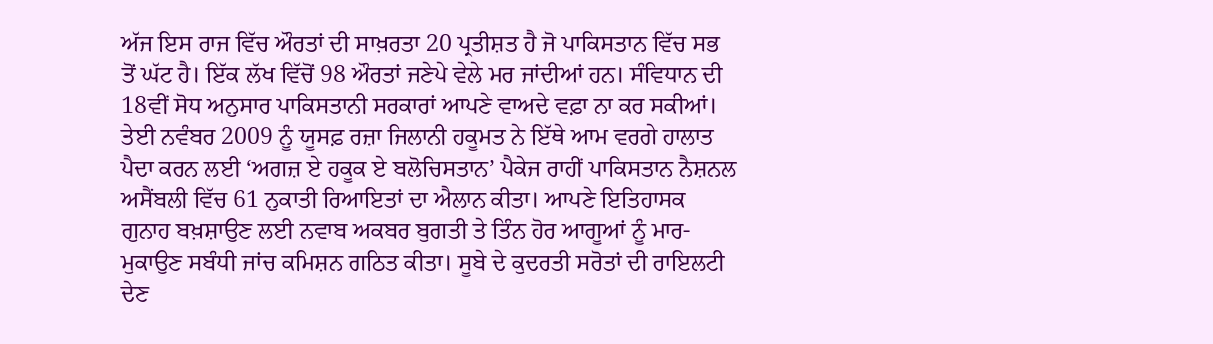ਅੱਜ ਇਸ ਰਾਜ ਵਿੱਚ ਔਰਤਾਂ ਦੀ ਸਾਖ਼ਰਤਾ 20 ਪ੍ਰਤੀਸ਼ਤ ਹੈ ਜੋ ਪਾਕਿਸਤਾਨ ਵਿੱਚ ਸਭ ਤੋਂ ਘੱਟ ਹੈ। ਇੱਕ ਲੱਖ ਵਿੱਚੋਂ 98 ਔਰਤਾਂ ਜਣੇਪੇ ਵੇਲੇ ਮਰ ਜਾਂਦੀਆਂ ਹਨ। ਸੰਵਿਧਾਨ ਦੀ 18ਵੀਂ ਸੋਧ ਅਨੁਸਾਰ ਪਾਕਿਸਤਾਨੀ ਸਰਕਾਰਾਂ ਆਪਣੇ ਵਾਅਦੇ ਵਫ਼ਾ ਨਾ ਕਰ ਸਕੀਆਂ। ਤੇਈ ਨਵੰਬਰ 2009 ਨੂੰ ਯੂਸਫ਼ ਰਜ਼ਾ ਜਿਲਾਨੀ ਹਕੂਮਤ ਨੇ ਇੱਥੇ ਆਮ ਵਰਗੇ ਹਾਲਾਤ ਪੈਦਾ ਕਰਨ ਲਈ ‘ਅਗਜ਼ ਏ ਹਕੂਕ ਏ ਬਲੋਚਿਸਤਾਨ’ ਪੈਕੇਜ ਰਾਹੀਂ ਪਾਕਿਸਤਾਨ ਨੈਸ਼ਨਲ ਅਸੈਂਬਲੀ ਵਿੱਚ 61 ਨੁਕਾਤੀ ਰਿਆਇਤਾਂ ਦਾ ਐਲਾਨ ਕੀਤਾ। ਆਪਣੇ ਇਤਿਹਾਸਕ ਗੁਨਾਹ ਬਖ਼ਸ਼ਾਉਣ ਲਈ ਨਵਾਬ ਅਕਬਰ ਬੁਗਤੀ ਤੇ ਤਿੰਨ ਹੋਰ ਆਗੂਆਂ ਨੂੰ ਮਾਰ-ਮੁਕਾਉਣ ਸਬੰਧੀ ਜਾਂਚ ਕਮਿਸ਼ਨ ਗਠਿਤ ਕੀਤਾ। ਸੂਬੇ ਦੇ ਕੁਦਰਤੀ ਸਰੋਤਾਂ ਦੀ ਰਾਇਲਟੀ ਦੇਣ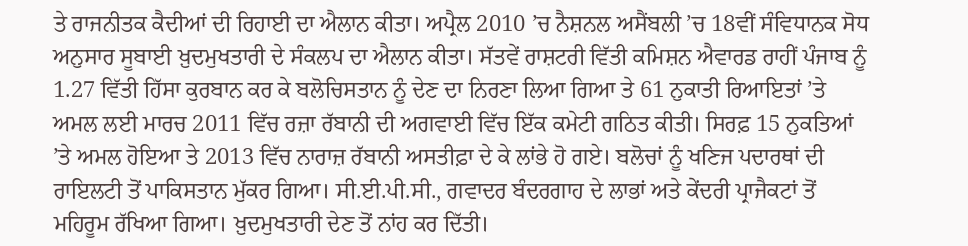ਤੇ ਰਾਜਨੀਤਕ ਕੈਦੀਆਂ ਦੀ ਰਿਹਾਈ ਦਾ ਐਲਾਨ ਕੀਤਾ। ਅਪ੍ਰੈਲ 2010 ’ਚ ਨੈਸ਼ਨਲ ਅਸੈਂਬਲੀ ’ਚ 18ਵੀਂ ਸੰਵਿਧਾਨਕ ਸੋਧ ਅਨੁਸਾਰ ਸੂਬਾਈ ਖ਼ੁਦਮੁਖਤਾਰੀ ਦੇ ਸੰਕਲਪ ਦਾ ਐਲਾਨ ਕੀਤਾ। ਸੱਤਵੇਂ ਰਾਸ਼ਟਰੀ ਵਿੱਤੀ ਕਮਿਸ਼ਨ ਐਵਾਰਡ ਰਾਹੀਂ ਪੰਜਾਬ ਨੂੰ 1.27 ਵਿੱਤੀ ਹਿੱਸਾ ਕੁਰਬਾਨ ਕਰ ਕੇ ਬਲੋਚਿਸਤਾਨ ਨੂੰ ਦੇਣ ਦਾ ਨਿਰਣਾ ਲਿਆ ਗਿਆ ਤੇ 61 ਨੁਕਾਤੀ ਰਿਆਇਤਾਂ ’ਤੇ ਅਮਲ ਲਈ ਮਾਰਚ 2011 ਵਿੱਚ ਰਜ਼ਾ ਰੱਬਾਨੀ ਦੀ ਅਗਵਾਈ ਵਿੱਚ ਇੱਕ ਕਮੇਟੀ ਗਠਿਤ ਕੀਤੀ। ਸਿਰਫ਼ 15 ਨੁਕਤਿਆਂ ’ਤੇ ਅਮਲ ਹੋਇਆ ਤੇ 2013 ਵਿੱਚ ਨਾਰਾਜ਼ ਰੱਬਾਨੀ ਅਸਤੀਫ਼ਾ ਦੇ ਕੇ ਲਾਂਭੇ ਹੋ ਗਏ। ਬਲੋਚਾਂ ਨੂੰ ਖਣਿਜ ਪਦਾਰਥਾਂ ਦੀ ਰਾਇਲਟੀ ਤੋਂ ਪਾਕਿਸਤਾਨ ਮੁੱਕਰ ਗਿਆ। ਸੀ.ਈ.ਪੀ.ਸੀ., ਗਵਾਦਰ ਬੰਦਰਗਾਹ ਦੇ ਲਾਭਾਂ ਅਤੇ ਕੇਂਦਰੀ ਪ੍ਰਾਜੈਕਟਾਂ ਤੋਂ ਮਹਿਰੂਮ ਰੱਖਿਆ ਗਿਆ। ਖ਼ੁਦਮੁਖਤਾਰੀ ਦੇਣ ਤੋਂ ਨਾਂਹ ਕਰ ਦਿੱਤੀ।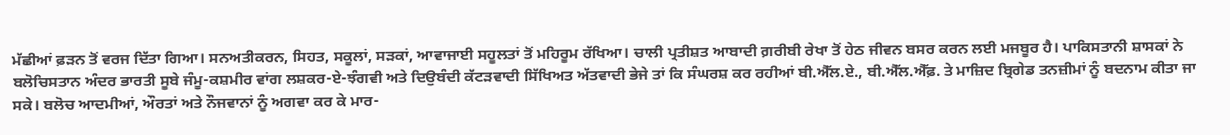ਮੱਛੀਆਂ ਫ਼ੜਨ ਤੋਂ ਵਰਜ ਦਿੱਤਾ ਗਿਆ। ਸਨਅਤੀਕਰਨ, ਸਿਹਤ, ਸਕੂਲਾਂ, ਸੜਕਾਂ, ਆਵਾਜਾਈ ਸਹੂਲਤਾਂ ਤੋਂ ਮਹਿਰੂਮ ਰੱਖਿਆ। ਚਾਲੀ ਪ੍ਰਤੀਸ਼ਤ ਆਬਾਦੀ ਗ਼ਰੀਬੀ ਰੇਖਾ ਤੋਂ ਹੇਠ ਜੀਵਨ ਬਸਰ ਕਰਨ ਲਈ ਮਜਬੂਰ ਹੈ। ਪਾਕਿਸਤਾਨੀ ਸ਼ਾਸਕਾਂ ਨੇ ਬਲੋਚਿਸਤਾਨ ਅੰਦਰ ਭਾਰਤੀ ਸੂਬੇ ਜੰਮੂ-ਕਸ਼ਮੀਰ ਵਾਂਗ ਲਸ਼ਕਰ-ਏ-ਝੰਗਵੀ ਅਤੇ ਦਿਉਬੰਦੀ ਕੱਟੜਵਾਦੀ ਸਿੱਖਿਅਤ ਅੱਤਵਾਦੀ ਭੇਜੇ ਤਾਂ ਕਿ ਸੰਘਰਸ਼ ਕਰ ਰਹੀਆਂ ਬੀ.ਐੱਲ.ਏ., ਬੀ.ਐੱਲ.ਐੱਫ਼. ਤੇ ਮਾਜ਼ਿਦ ਬ੍ਰਿਗੇਡ ਤਨਜ਼ੀਮਾਂ ਨੂੰ ਬਦਨਾਮ ਕੀਤਾ ਜਾ ਸਕੇ। ਬਲੋਚ ਆਦਮੀਆਂ, ਔਰਤਾਂ ਅਤੇ ਨੌਜਵਾਨਾਂ ਨੂੰ ਅਗਵਾ ਕਰ ਕੇ ਮਾਰ-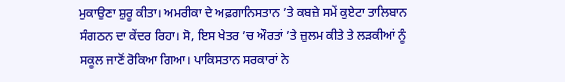ਮੁਕਾਉਣਾ ਸ਼ੁਰੂ ਕੀਤਾ। ਅਮਰੀਕਾ ਦੇ ਅਫ਼ਗਾਨਿਸਤਾਨ ’ਤੇ ਕਬਜ਼ੇ ਸਮੇਂ ਕੁਏਟਾ ਤਾਲਿਬਾਨ ਸੰਗਠਨ ਦਾ ਕੇਂਦਰ ਰਿਹਾ। ਸੋ, ਇਸ ਖੇਤਰ ’ਚ ਔਰਤਾਂ ’ਤੇ ਜ਼ੁਲਮ ਕੀਤੇ ਤੇ ਲੜਕੀਆਂ ਨੂੰ ਸਕੂਲ ਜਾਣੋਂ ਰੋਕਿਆ ਗਿਆ। ਪਾਕਿਸਤਾਨ ਸਰਕਾਰਾਂ ਨੇ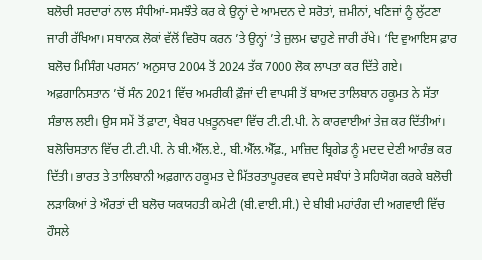ਬਲੋਚੀ ਸਰਦਾਰਾਂ ਨਾਲ ਸੰਧੀਆਂ-ਸਮਝੌਤੇ ਕਰ ਕੇ ਉਨ੍ਹਾਂ ਦੇ ਆਮਦਨ ਦੇ ਸਰੋਤਾਂ, ਜ਼ਮੀਨਾਂ, ਖਣਿਜਾਂ ਨੂੰ ਲੁੱਟਣਾ ਜਾਰੀ ਰੱਖਿਆ। ਸਥਾਨਕ ਲੋਕਾਂ ਵੱਲੋਂ ਵਿਰੋਧ ਕਰਨ ’ਤੇ ਉਨ੍ਹਾਂ ’ਤੇ ਜ਼ੁਲਮ ਢਾਹੁਣੇ ਜਾਰੀ ਰੱਖੇ। ‘ਦਿ ਵੁਆਇਸ ਫ਼ਾਰ ਬਲੋਚ ਮਿਸਿੰਗ ਪਰਸਨ’ ਅਨੁਸਾਰ 2004 ਤੋਂ 2024 ਤੱਕ 7000 ਲੋਕ ਲਾਪਤਾ ਕਰ ਦਿੱਤੇ ਗਏ। ਅਫ਼ਗਾਨਿਸਤਾਨ ’ਚੋਂ ਸੰਨ 2021 ਵਿੱਚ ਅਮਰੀਕੀ ਫ਼ੌਜਾਂ ਦੀ ਵਾਪਸੀ ਤੋਂ ਬਾਅਦ ਤਾਲਿਬਾਨ ਹਕੂਮਤ ਨੇ ਸੱਤਾ ਸੰਭਾਲ ਲਈ। ਉਸ ਸਮੇਂ ਤੋਂ ਫ਼ਾਟਾ, ਖੈਬਰ ਪਖ਼ਤੂਨਖਵਾ ਵਿੱਚ ਟੀ.ਟੀ.ਪੀ. ਨੇ ਕਾਰਵਾਈਆਂ ਤੇਜ਼ ਕਰ ਦਿੱਤੀਆਂ। ਬਲੋਚਿਸਤਾਨ ਵਿੱਚ ਟੀ.ਟੀ.ਪੀ. ਨੇ ਬੀ.ਐੱਲ.ਏ., ਬੀ.ਐੱਲ.ਐੱਫ਼., ਮਾਜ਼ਿਦ ਬ੍ਰਿਗੇਡ ਨੂੰ ਮਦਦ ਦੇਣੀ ਆਰੰਭ ਕਰ ਦਿੱਤੀ। ਭਾਰਤ ਤੇ ਤਾਲਿਬਾਨੀ ਅਫ਼ਗਾਨ ਹਕੂਮਤ ਦੇ ਮਿੱਤਰਤਾਪੂਰਵਕ ਵਧਦੇ ਸਬੰਧਾਂ ਤੇ ਸਹਿਯੋਗ ਕਰਕੇ ਬਲੋਚੀ ਲੜਾਕਿਆਂ ਤੇ ਔਰਤਾਂ ਦੀ ਬਲੋਚ ਯਕਯਹਤੀ ਕਮੇਟੀ (ਬੀ.ਵਾਈ.ਸੀ.) ਦੇ ਬੀਬੀ ਮਹਾਂਰੰਗ ਦੀ ਅਗਵਾਈ ਵਿੱਚ ਹੌਸਲੇ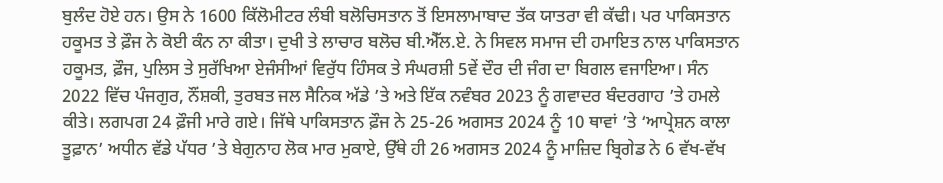ਬੁਲੰਦ ਹੋਏ ਹਨ। ਉਸ ਨੇ 1600 ਕਿੱਲੋਮੀਟਰ ਲੰਬੀ ਬਲੋਚਿਸਤਾਨ ਤੋਂ ਇਸਲਾਮਾਬਾਦ ਤੱਕ ਯਾਤਰਾ ਵੀ ਕੱਢੀ। ਪਰ ਪਾਕਿਸਤਾਨ ਹਕੂਮਤ ਤੇ ਫ਼ੌਜ ਨੇ ਕੋਈ ਕੰਨ ਨਾ ਕੀਤਾ। ਦੁਖੀ ਤੇ ਲਾਚਾਰ ਬਲੋਚ ਬੀ.ਐੱਲ.ਏ. ਨੇ ਸਿਵਲ ਸਮਾਜ ਦੀ ਹਮਾਇਤ ਨਾਲ ਪਾਕਿਸਤਾਨ ਹਕੂਮਤ, ਫ਼ੌਜ, ਪੁਲਿਸ ਤੇ ਸੁਰੱਖਿਆ ਏਜੰਸੀਆਂ ਵਿਰੁੱਧ ਹਿੰਸਕ ਤੇ ਸੰਘਰਸ਼ੀ 5ਵੇਂ ਦੌਰ ਦੀ ਜੰਗ ਦਾ ਬਿਗਲ ਵਜਾਇਆ। ਸੰਨ 2022 ਵਿੱਚ ਪੰਜਗੁਰ, ਨੌਂਸ਼ਕੀ, ਤੁਰਬਤ ਜਲ ਸੈਨਿਕ ਅੱਡੇ ’ਤੇ ਅਤੇ ਇੱਕ ਨਵੰਬਰ 2023 ਨੂੰ ਗਵਾਦਰ ਬੰਦਰਗਾਹ ’ਤੇ ਹਮਲੇ ਕੀਤੇ। ਲਗਪਗ 24 ਫ਼ੌਜੀ ਮਾਰੇ ਗਏ। ਜਿੱਥੇ ਪਾਕਿਸਤਾਨ ਫ਼ੌਜ ਨੇ 25-26 ਅਗਸਤ 2024 ਨੂੰ 10 ਥਾਵਾਂ ’ਤੇ ‘ਆਪ੍ਰੇਸ਼ਨ ਕਾਲਾ ਤੂਫ਼ਾਨ’ ਅਧੀਨ ਵੱਡੇ ਪੱਧਰ ’ਤੇ ਬੇਗੁਨਾਹ ਲੋਕ ਮਾਰ ਮੁਕਾਏ, ਉੱਥੇ ਹੀ 26 ਅਗਸਤ 2024 ਨੂੰ ਮਾਜ਼ਿਦ ਬ੍ਰਿਗੇਡ ਨੇ 6 ਵੱਖ-ਵੱਖ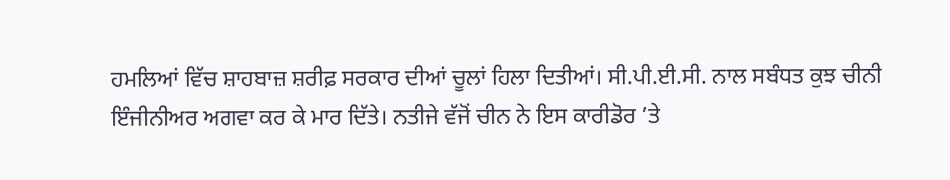ਹਮਲਿਆਂ ਵਿੱਚ ਸ਼ਾਹਬਾਜ਼ ਸ਼ਰੀਫ਼ ਸਰਕਾਰ ਦੀਆਂ ਚੂਲਾਂ ਹਿਲਾ ਦਿਤੀਆਂ। ਸੀ.ਪੀ.ਈ.ਸੀ. ਨਾਲ ਸਬੰਧਤ ਕੁਝ ਚੀਨੀ ਇੰਜੀਨੀਅਰ ਅਗਵਾ ਕਰ ਕੇ ਮਾਰ ਦਿੱਤੇ। ਨਤੀਜੇ ਵੱਜੋਂ ਚੀਨ ਨੇ ਇਸ ਕਾਰੀਡੋਰ ’ਤੇ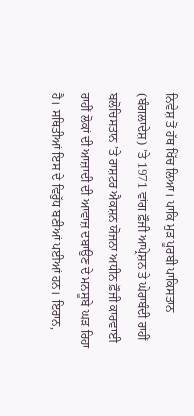ਨਿਵੇਸ਼ ਤੋਂ ਹੱਥ ਖਿੱਚ ਲਿਆ। ਪਾਕਿ ਮੁੜ ਪੂਰਬੀ ਪਾਕਿਸਤਾਨ (ਬੰਗਲਾਦੇਸ਼) ’ਤੇ 1971 ਵਾਂਗ ਫ਼ੌਜੀ ਆਪ੍ਰੇਸ਼ਨ ਤੇ ਘੇਰਾਬੰਦੀ ਰਾਹੀਂ ਬਲੋਚਿਸਤਾਨ ’ਤੇ ਰਾਸ਼ਟਰ ਐਕਸ਼ਨ ਯੋਜਨਾ ਅਧੀਨ ਫ਼ੌਜੀ ਕਾਰਵਾਈ ਰਾਹੀਂ ਲੋਕਾਂ ਦੀ ਆਜ਼ਾਦੀ ਦੀ ਆਵਾਜ਼ ਦਬਾਉਣ ਦੇ ਮਨਸੂਬੇ ਘੜ ਰਿਹਾ ਹੈ। ਸਥਿਤੀਆਂ ਇਸ ਦੇ ਵਿਰੁੱਧ ਬਣੀਆਂ ਪਈਆਂ ਹਨ। ਇਰਾਨ,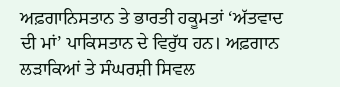ਅਫ਼ਗਾਨਿਸਤਾਨ ਤੇ ਭਾਰਤੀ ਹਕੂਮਤਾਂ ‘ਅੱਤਵਾਦ ਦੀ ਮਾਂ’ ਪਾਕਿਸਤਾਨ ਦੇ ਵਿਰੁੱਧ ਹਨ। ਅਫ਼ਗਾਨ ਲੜਾਕਿਆਂ ਤੇ ਸੰਘਰਸ਼ੀ ਸਿਵਲ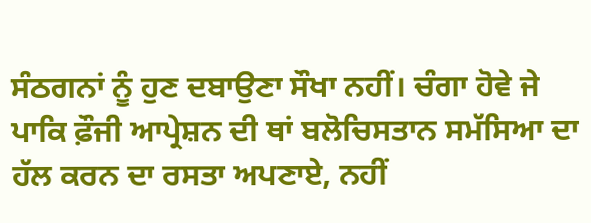ਸੰਠਗਨਾਂ ਨੂੰ ਹੁਣ ਦਬਾਉਣਾ ਸੌਖਾ ਨਹੀਂ। ਚੰਗਾ ਹੋਵੇ ਜੇ ਪਾਕਿ ਫ਼ੌਜੀ ਆਪ੍ਰੇਸ਼ਨ ਦੀ ਥਾਂ ਬਲੋਚਿਸਤਾਨ ਸਮੱਸਿਆ ਦਾ ਹੱਲ ਕਰਨ ਦਾ ਰਸਤਾ ਅਪਣਾਏ, ਨਹੀਂ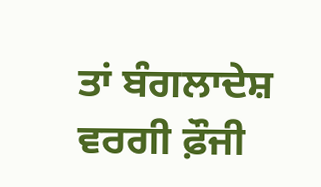ਤਾਂ ਬੰਗਲਾਦੇਸ਼ ਵਰਗੀ ਫ਼ੌਜੀ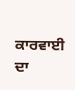ਕਾਰਵਾਈ ਦਾ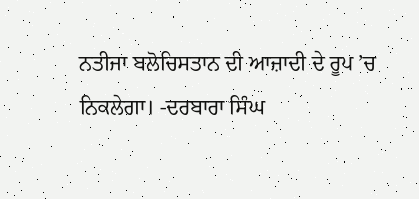ਨਤੀਜਾ ਬਲੋਚਿਸਤਾਨ ਦੀ ਆਜ਼ਾਦੀ ਦੇ ਰੂਪ ’ਚ ਨਿਕਲੇਗਾ। -ਦਰਬਾਰਾ ਸਿੰਘ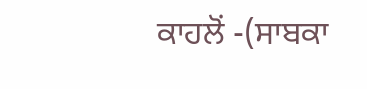ਕਾਹਲੋਂ -(ਸਾਬਕਾ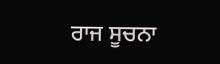ਰਾਜ ਸੂਚਨਾ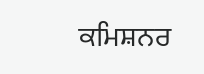ਕਮਿਸ਼ਨਰ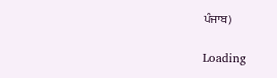ਪੰਜਾਬ)

Loading